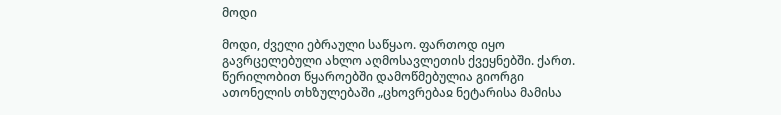მოდი

მოდი, ძველი ებრაული საწყაო. ფართოდ იყო გავრცელებული ახლო აღმოსავლეთის ქვეყნებში. ქართ. წერილობით წყაროებში დამოწმებულია გიორგი ათონელის თხზულებაში „ცხოვრებაჲ ნეტარისა მამისა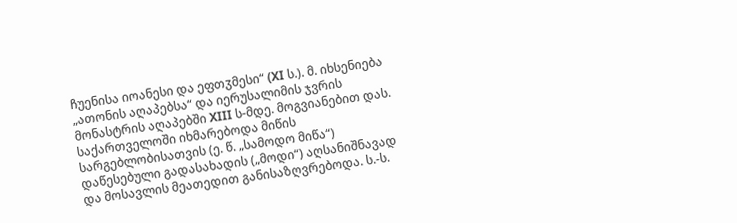ჩუენისა იოანესი და ეფთჳმესი“ (XI ს.). მ. იხსენიება „ათონის აღაპებსა“ და იერუსალიმის ჯვრის მონასტრის აღაპებში XIII ს-მდე. მოგვიანებით დას. საქართველოში იხმარებოდა მიწის სარგებლობისათვის (ე. წ. „სამოდო მიწა“) დაწესებული გადასახადის („მოდი“) აღსანიშნავად და მოსავლის მეათედით განისაზღვრებოდა. ს.-ს.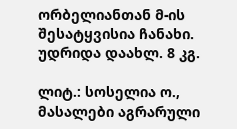ორბელიანთან მ-ის შესატყვისია ჩანახი. უდრიდა დაახლ. 8 კგ.

ლიტ.: სოსელია ო., მასალები აგრარული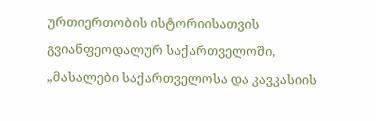ურთიერთობის ისტორიისათვის გვიანფეოდალურ საქართველოში, „მასალები საქართველოსა და კავკასიის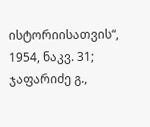ისტორიისათვის“, 1954, ნაკვ. 31; ჯაფარიძე გ.,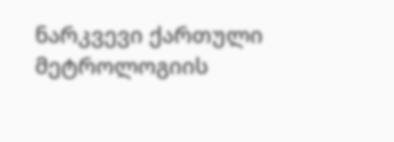ნარკვევი ქართული მეტროლოგიის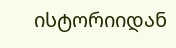ისტორიიდან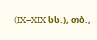(IX–XIX სს.), თბ.,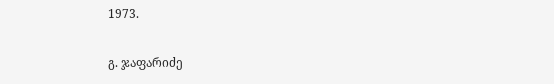1973.

გ. ჯაფარიძე